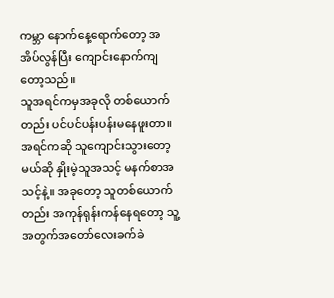ကမ္ဘာ နောက်နေ့ရောက်တော့ အအိပ်လွန်ပြီး ကျောင်းနောက်ကျတော့သည်။
သူအရင်ကမှအခုလို တစ်ယောက်တည်း ပင်ပင်ပန်းပန်းမနေဖူးတာ။ အရင်ကဆို သူကျောင်းသွားတော့မယ်ဆို နှိုးမဲ့သူအသင့် မနက်စာအသင့်နဲ့။ အခုတော့ သူတစ်ယောက်တည်း အကုန်ရုန်းကန်နေရတော့ သူ့အတွက်အတော်လေးခက်ခဲ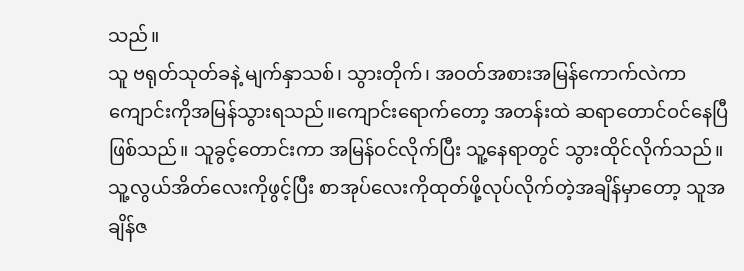သည်။
သူ ဗရုတ်သုတ်ခနဲ့ မျက်နှာသစ်၊ သွားတိုက်၊ အဝတ်အစားအမြန်ကောက်လဲကာ ကျောင်းကိုအမြန်သွားရသည်။ကျောင်းရောက်တော့ အတန်းထဲ ဆရာတောင်ဝင်နေပြီဖြစ်သည်။ သူခွင့်တောင်းကာ အမြန်ဝင်လိုက်ပြီး သူ့နေရာတွင် သွားထိုင်လိုက်သည်။
သူ့လွယ်အိတ်လေးကိုဖွင့်ပြီး စာအုပ်လေးကိုထုတ်ဖို့လုပ်လိုက်တဲ့အချိန်မှာတော့ သူအချိန်ဇ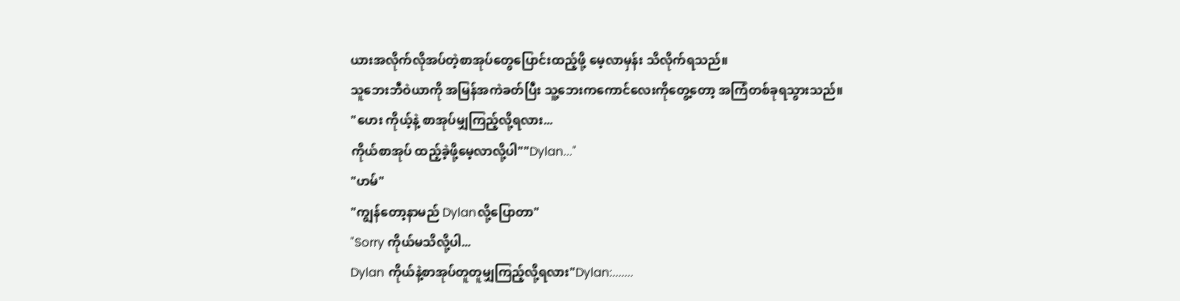ယားအလိုက်လိုအပ်တဲ့စာအုပ်တွေပြောင်းထည့်ဖို့ မေ့လာမှန်း သိလိုက်ရသည်။
သူဘေးဘီဝဲယာကို အမြန်အကဲခတ်ပြီး သူ့ဘေးကကောင်လေးကိုတွေ့တော့ အကြံတစ်ခုရသွားသည်။
"ဟေး ကိုယ့်နဲ့ စာအုပ်မျှကြည့်လို့ရလား...
ကိုယ်စာအုပ် ထည့်ခဲ့ဖို့မေ့လာလို့ပါ""Dylan..."
"ဟမ်"
"ကျွန်တော့နာမည် Dylanလို့ပြောတာ"
"Sorry ကိုယ်မသိလို့ပါ...
Dylan ကိုယ်နဲ့စာအုပ်တူတူမျှကြည့်လို့ရလား"Dylan:.......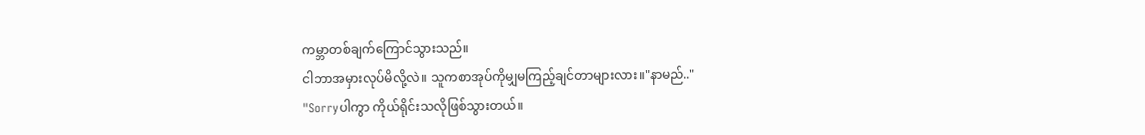ကမ္ဘာတစ်ချက်ကြောင်သွားသည်။
ငါဘာအမှားလုပ်မိလို့လဲ။ သူကစာအုပ်ကိုမျှမကြည့်ချင်တာများလား။"နာမည်.."
"Sorryပါကွာ ကိုယ်ရိုင်းသလိုဖြစ်သွားတယ်။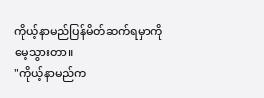ကိုယ့်နာမည်ပြန်မိတ်ဆက်ရမှာကို မေ့သွားတာ။
"ကိုယ့်နာမည်က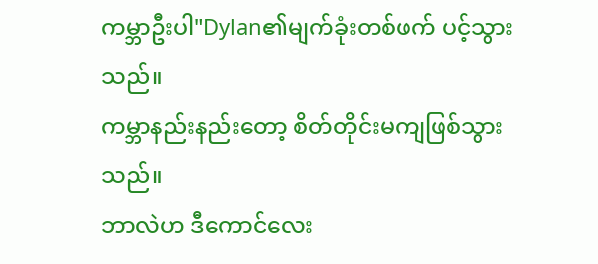ကမ္ဘာဦးပါ"Dylan၏မျက်ခုံးတစ်ဖက် ပင့်သွားသည်။
ကမ္ဘာနည်းနည်းတော့ စိတ်တိုင်းမကျဖြစ်သွားသည်။
ဘာလဲဟ ဒီကောင်လေး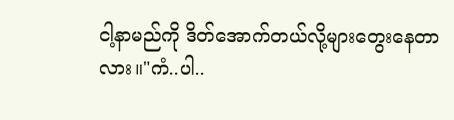ငါ့နာမည်ကို ဒိတ်အောက်တယ်လို့များတွေးနေတာလား။"ကံ..ပါ..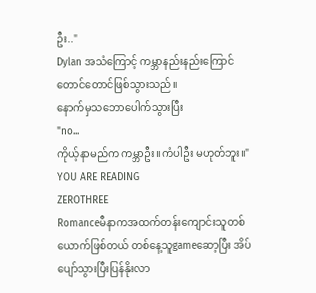ဦး.."
Dylan အသံကြောင့် ကမ္ဘာနည်းနည်းကြောင်တောင်တောင်ဖြစ်သွားသည်။
နောက်မှသဘောပေါက်သွားပြီး
"no...
ကိုယ့်နာမည်က ကမ္ဘာဦး။ကံပါဦး မဟုတ်ဘူး။"
YOU ARE READING
ZEROTHREE
Romanceမီနာကအထက်တန်းကျောင်းသူတစ်ယောက်ဖြစ်တယ် တစ်နေ့သူgameဆော့ပြီး အိပ်ပျော်သွားပြီးပြန်နိုးလာ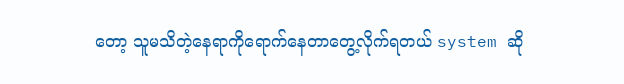တော့ သူမသိတဲ့နေရာကိုရောက်နေတာတွေ့လိုက်ရတယ် system ဆို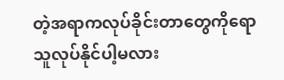တဲ့အရာကလုပ်ခိုင်းတာတွေကိုရောသူလုပ်နိုင်ပါ့မလား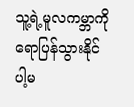သူ့ရဲ့မူလကမ္ဘာကိုရောပြန်သွားနိုင်ပါ့မ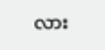လား